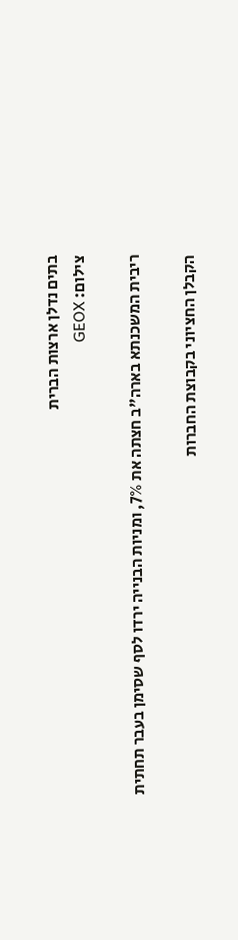בתים נדלן ארצות הברית
צילום: GEOX

ריבית המשכנתא בארה"ב חצתה את 7%, ומניות הבנייה ירדו לסף שסימן בעבר תחתית

הקבלן החציוני בקבוצת החברות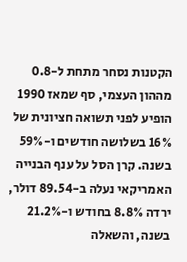הקטנות נסחר מתחת ל-0.8 מההון העצמי, סף שמאז 1990 הופיע לפני תשואה חציונית של 16% בשלושה חודשים ו-59% בשנה. קרן הסל על ענף הבנייה האמריקאי נעלה ב-89.54 דולר, ירדה 8.8% בחודש ו-21.2% בשנה, והשאלה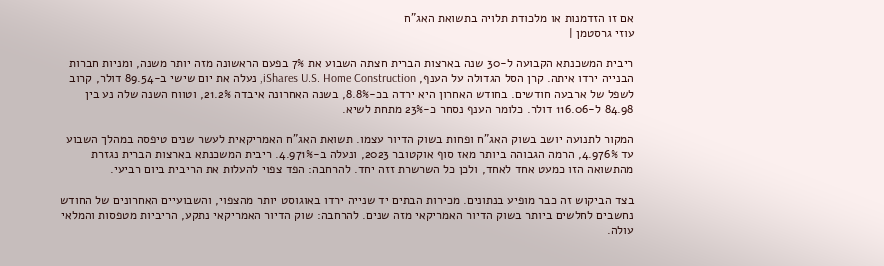אם זו הזדמנות או מלכודת תלויה בתשואת האג"ח
עוזי גרסטמן |

ריבית המשכנתא הקבועה ל-30 שנה בארצות הברית חצתה השבוע את 7% בפעם הראשונה מזה יותר משנה, ומניות חברות הבנייה ירדו איתה. קרן הסל הגדולה על הענף, iShares U.S. Home Construction, נעלה את יום שישי ב-89.54 דולר, קרוב לשפל של ארבעה חודשים. בחודש האחרון היא ירדה בכ-8.8%, בשנה האחרונה איבדה 21.2%, וטווח השנה שלה נע בין 84.98 ל-116.06 דולר. כלומר הענף נסחר כ-23% מתחת לשיא.

המקור לתנועה יושב בשוק האג"ח ופחות בשוק הדיור עצמו. תשואת האג"ח האמריקאית לעשר שנים טיפסה במהלך השבוע עד 4.976%, הרמה הגבוהה ביותר מאז סוף אוקטובר 2023, ונעלה ב-4.971%. ריבית המשכנתא בארצות הברית נגזרת מהתשואה הזו כמעט אחד לאחד, ולכן כל השרשרת זזה יחד. להרחבה: הפד צפוי להעלות את הריבית ביום רביעי.

בצד הביקוש זה כבר מופיע בנתונים. מכירות הבתים יד שנייה ירדו באוגוסט יותר מהצפוי, והשבועיים האחרונים של החודש נחשבים לחלשים ביותר בשוק הדיור האמריקאי מזה שנים. להרחבה: שוק הדיור האמריקאי נתקע, הריביות מטפסות והמלאי עולה.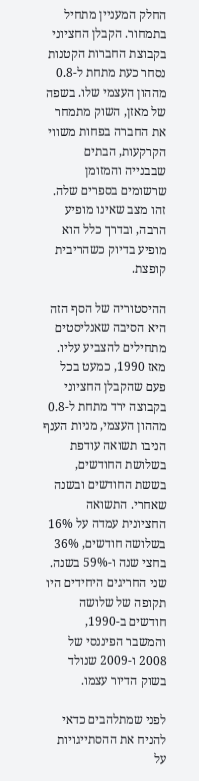החלק המעניין מתחיל בתמחור. הקבלן החציוני בקבוצת החברות הקטנות נסחר כעת מתחת ל-0.8 מההון העצמי שלו. בשפה של מאזן, השוק מתמחר את החברה בפחות משווי הקרקעות, הבתים שבבנייה והמזומן שרשומים בספרים שלה. זהו מצב שאינו מופיע הרבה, ובדרך כלל הוא מופיע בדיוק כשהריבית קופצת.

ההיסטוריה של הסף הזה היא הסיבה שאנליסטים מתחילים להצביע עליו. מאז 1990, כמעט בכל פעם שהקבלן החציוני בקבוצה ירד מתחת ל-0.8 מההון העצמי, מניות הענף הניבו תשואה עודפת בשלושת החודשים, בששת החודשים ובשנה שאחרי. התשואה החציונית עמדה על 16% בשלושה חודשים, 36% בחצי שנה ו-59% בשנה. שני החריגים היחידים היו תקופה של שלושה חודשים ב-1990, והמשבר הפיננסי של 2008 ו-2009 שנולד בשוק הדיור עצמו.

לפני שמתלהבים כדאי להניח את ההסתייגויות על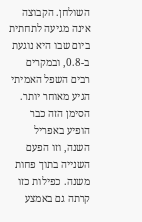השולחן. הקבוצה אינה מגיעה לתחתית ביום שבו היא נוגעת ב-0.8, ובמקרים רבים השפל האמיתי הגיע מאוחר יותר. הסימן הזה כבר הופיע באפריל השנה, וזו הפעם השנייה בתוך פחות משנה. כפילות כזו קרתה גם באמצע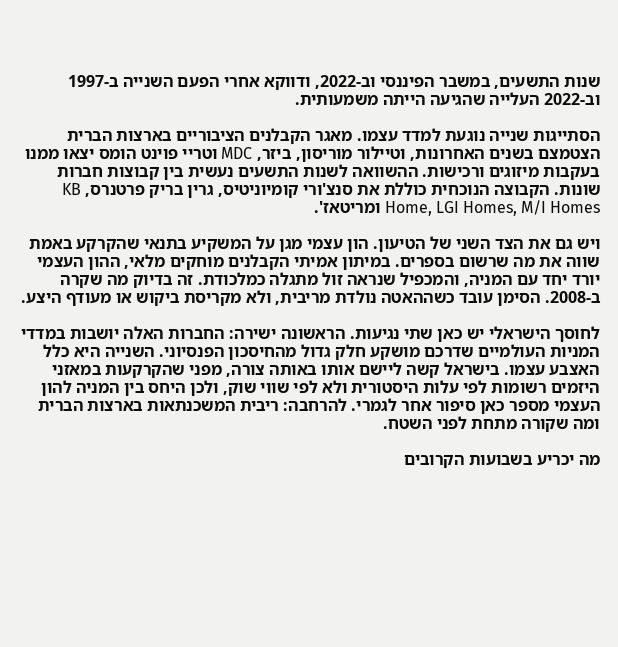שנות התשעים, במשבר הפיננסי וב-2022, ודווקא אחרי הפעם השנייה ב-1997 וב-2022 העלייה שהגיעה הייתה משמעותית.

הסתייגות שנייה נוגעת למדד עצמו. מאגר הקבלנים הציבוריים בארצות הברית הצטמצם בשנים האחרונות, וטיילור מוריסון, ביזר, MDC וטריי פוינט הומס יצאו ממנו בעקבות מיזוגים ורכישות. ההשוואה לשנות התשעים נעשית בין קבוצות חברות שונות. הקבוצה הנוכחית כוללת את סנצ'ורי קומיוניטיס, גרין בריק פרטנרס, KB Home, LGI Homes, M/I Homes ומריטאז'.

ויש גם את הצד השני של הטיעון. הון עצמי מגן על המשקיע בתנאי שהקרקע באמת שווה את מה שרשום בספרים. במיתון אמיתי הקבלנים מוחקים מלאי, ההון העצמי יורד יחד עם המניה, והמכפיל שנראה זול מתגלה כמלכודת. זה בדיוק מה שקרה ב-2008. הסימן עובד כשההאטה נולדת מריבית, ולא מקריסת ביקוש או מעודף היצע.

לחוסך הישראלי יש כאן שתי נגיעות. הראשונה ישירה: החברות האלה יושבות במדדי המניות העולמיים שדרכם מושקע חלק גדול מהחיסכון הפנסיוני. השנייה היא כלל האצבע עצמו. בישראל קשה ליישם אותו באותה צורה, מפני שהקרקעות במאזני היזמים רשומות לפי עלות היסטורית ולא לפי שווי שוק, ולכן היחס בין המניה להון העצמי מספר כאן סיפור אחר לגמרי. להרחבה: ריבית המשכנתאות בארצות הברית ומה שקורה מתחת לפני השטח.

מה יכריע בשבועות הקרובים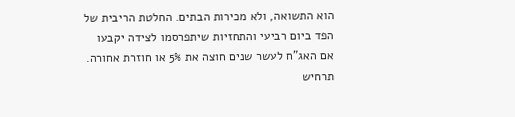הוא התשואה, ולא מכירות הבתים. החלטת הריבית של הפד ביום רביעי והתחזיות שיתפרסמו לצידה יקבעו אם האג"ח לעשר שנים חוצה את 5% או חוזרת אחורה. תרחיש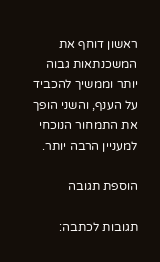ראשון דוחף את המשכנתאות גבוה יותר וממשיך להכביד על הענף, והשני הופך את התמחור הנוכחי למעניין הרבה יותר.

הוספת תגובה

תגובות לכתבה: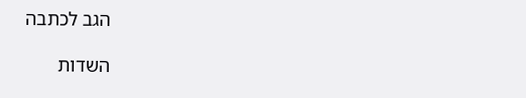הגב לכתבה

השדות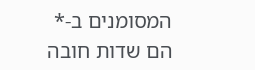המסומנים ב-* הם שדות חובה